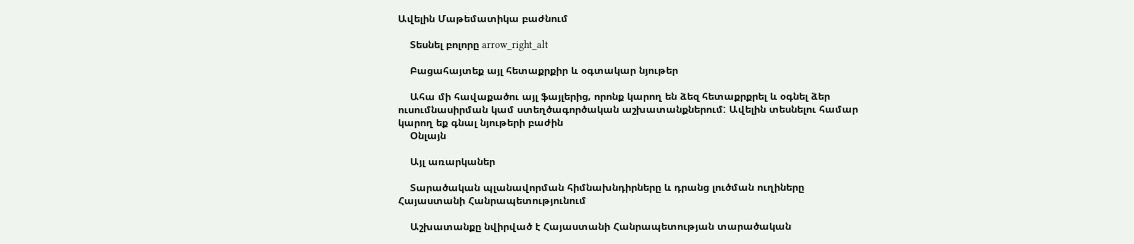Ավելին Մաթեմատիկա բաժնում

    Տեսնել բոլորը arrow_right_alt

    Բացահայտեք այլ հետաքրքիր և օգտակար նյութեր

    Ահա մի հավաքածու այլ ֆայլերից, որոնք կարող են ձեզ հետաքրքրել և օգնել ձեր ուսումնասիրման կամ ստեղծագործական աշխատանքներում: Ավելին տեսնելու համար կարող եք գնալ նյութերի բաժին
    Օնլայն

    Այլ առարկաներ

    Տարածական պլանավորման հիմնախնդիրները և դրանց լուծման ուղիները Հայաստանի Հանրապետությունում

    Աշխատանքը նվիրված է Հայաստանի Հանրապետության տարածական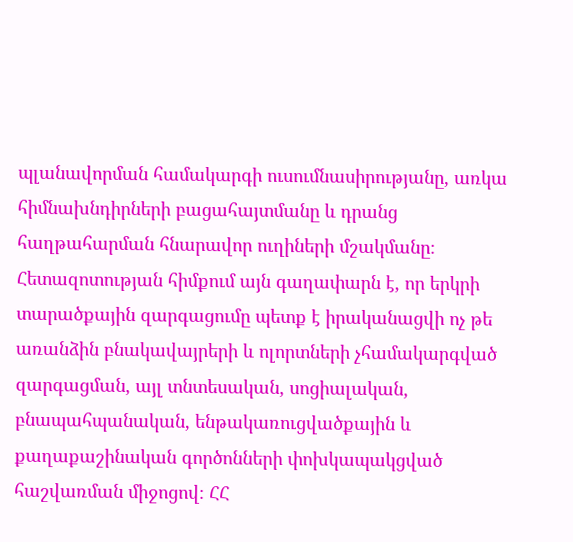պլանավորման համակարգի ուսումնասիրությանը, առկա հիմնախնդիրների բացահայտմանը և դրանց հաղթահարման հնարավոր ուղիների մշակմանը։ Հետազոտության հիմքում այն գաղափարն է, որ երկրի տարածքային զարգացումը պետք է իրականացվի ոչ թե առանձին բնակավայրերի և ոլորտների չհամակարգված զարգացման, այլ տնտեսական, սոցիալական, բնապահպանական, ենթակառուցվածքային և քաղաքաշինական գործոնների փոխկապակցված հաշվառման միջոցով։ ՀՀ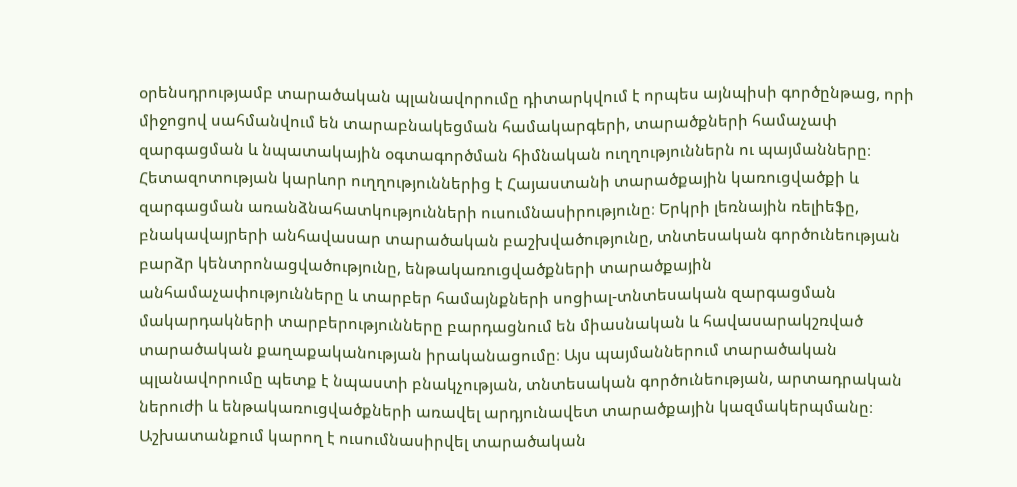օրենսդրությամբ տարածական պլանավորումը դիտարկվում է որպես այնպիսի գործընթաց, որի միջոցով սահմանվում են տարաբնակեցման համակարգերի, տարածքների համաչափ զարգացման և նպատակային օգտագործման հիմնական ուղղություններն ու պայմանները։ Հետազոտության կարևոր ուղղություններից է Հայաստանի տարածքային կառուցվածքի և զարգացման առանձնահատկությունների ուսումնասիրությունը։ Երկրի լեռնային ռելիեֆը, բնակավայրերի անհավասար տարածական բաշխվածությունը, տնտեսական գործունեության բարձր կենտրոնացվածությունը, ենթակառուցվածքների տարածքային անհամաչափությունները և տարբեր համայնքների սոցիալ-տնտեսական զարգացման մակարդակների տարբերությունները բարդացնում են միասնական և հավասարակշռված տարածական քաղաքականության իրականացումը։ Այս պայմաններում տարածական պլանավորումը պետք է նպաստի բնակչության, տնտեսական գործունեության, արտադրական ներուժի և ենթակառուցվածքների առավել արդյունավետ տարածքային կազմակերպմանը։ Աշխատանքում կարող է ուսումնասիրվել տարածական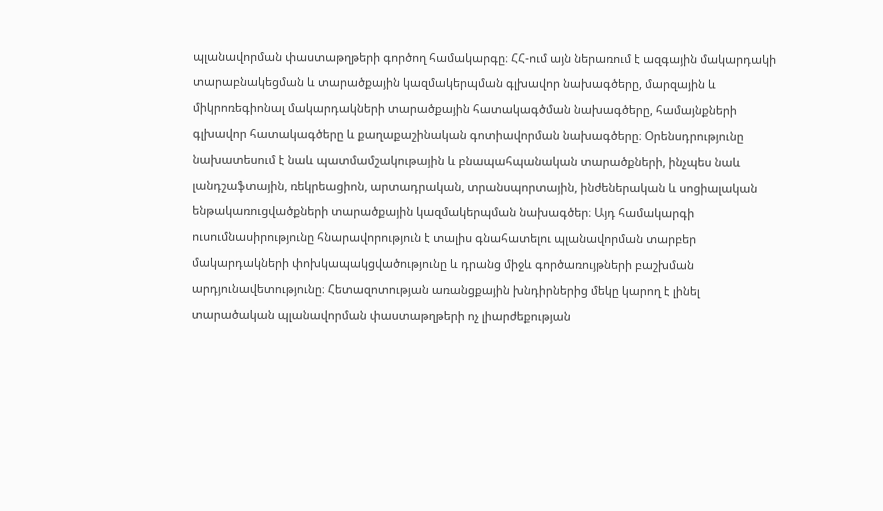պլանավորման փաստաթղթերի գործող համակարգը։ ՀՀ-ում այն ներառում է ազգային մակարդակի տարաբնակեցման և տարածքային կազմակերպման գլխավոր նախագծերը, մարզային և միկրոռեգիոնալ մակարդակների տարածքային հատակագծման նախագծերը, համայնքների գլխավոր հատակագծերը և քաղաքաշինական գոտիավորման նախագծերը։ Օրենսդրությունը նախատեսում է նաև պատմամշակութային և բնապահպանական տարածքների, ինչպես նաև լանդշաֆտային, ռեկրեացիոն, արտադրական, տրանսպորտային, ինժեներական և սոցիալական ենթակառուցվածքների տարածքային կազմակերպման նախագծեր։ Այդ համակարգի ուսումնասիրությունը հնարավորություն է տալիս գնահատելու պլանավորման տարբեր մակարդակների փոխկապակցվածությունը և դրանց միջև գործառույթների բաշխման արդյունավետությունը։ Հետազոտության առանցքային խնդիրներից մեկը կարող է լինել տարածական պլանավորման փաստաթղթերի ոչ լիարժեքության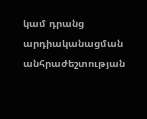կամ դրանց արդիականացման անհրաժեշտության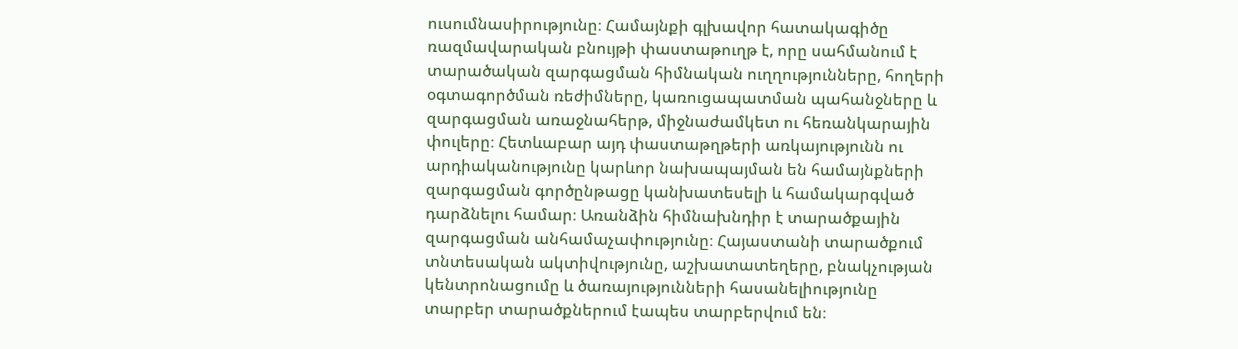ուսումնասիրությունը։ Համայնքի գլխավոր հատակագիծը ռազմավարական բնույթի փաստաթուղթ է, որը սահմանում է տարածական զարգացման հիմնական ուղղությունները, հողերի օգտագործման ռեժիմները, կառուցապատման պահանջները և զարգացման առաջնահերթ, միջնաժամկետ ու հեռանկարային փուլերը։ Հետևաբար այդ փաստաթղթերի առկայությունն ու արդիականությունը կարևոր նախապայման են համայնքների զարգացման գործընթացը կանխատեսելի և համակարգված դարձնելու համար։ Առանձին հիմնախնդիր է տարածքային զարգացման անհամաչափությունը։ Հայաստանի տարածքում տնտեսական ակտիվությունը, աշխատատեղերը, բնակչության կենտրոնացումը և ծառայությունների հասանելիությունը տարբեր տարածքներում էապես տարբերվում են։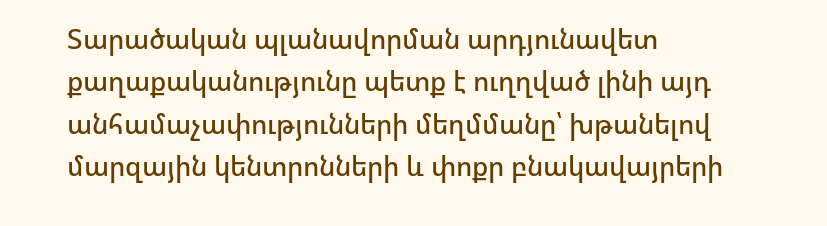Տարածական պլանավորման արդյունավետ քաղաքականությունը պետք է ուղղված լինի այդ անհամաչափությունների մեղմմանը՝ խթանելով մարզային կենտրոնների և փոքր բնակավայրերի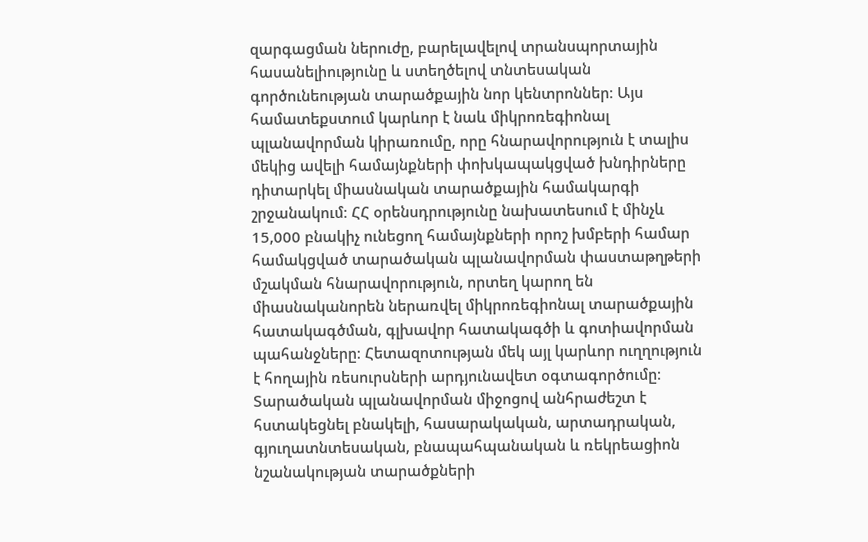զարգացման ներուժը, բարելավելով տրանսպորտային հասանելիությունը և ստեղծելով տնտեսական գործունեության տարածքային նոր կենտրոններ։ Այս համատեքստում կարևոր է նաև միկրոռեգիոնալ պլանավորման կիրառումը, որը հնարավորություն է տալիս մեկից ավելի համայնքների փոխկապակցված խնդիրները դիտարկել միասնական տարածքային համակարգի շրջանակում։ ՀՀ օրենսդրությունը նախատեսում է մինչև 15,000 բնակիչ ունեցող համայնքների որոշ խմբերի համար համակցված տարածական պլանավորման փաստաթղթերի մշակման հնարավորություն, որտեղ կարող են միասնականորեն ներառվել միկրոռեգիոնալ տարածքային հատակագծման, գլխավոր հատակագծի և գոտիավորման պահանջները։ Հետազոտության մեկ այլ կարևոր ուղղություն է հողային ռեսուրսների արդյունավետ օգտագործումը։ Տարածական պլանավորման միջոցով անհրաժեշտ է հստակեցնել բնակելի, հասարակական, արտադրական, գյուղատնտեսական, բնապահպանական և ռեկրեացիոն նշանակության տարածքների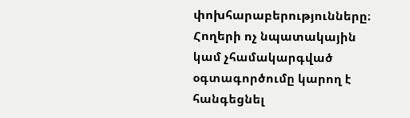փոխհարաբերությունները։ Հողերի ոչ նպատակային կամ չհամակարգված օգտագործումը կարող է հանգեցնել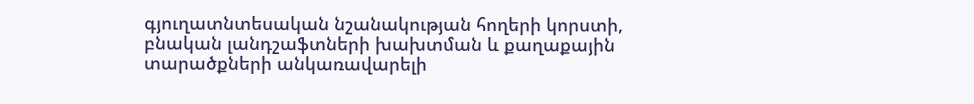գյուղատնտեսական նշանակության հողերի կորստի, բնական լանդշաֆտների խախտման և քաղաքային տարածքների անկառավարելի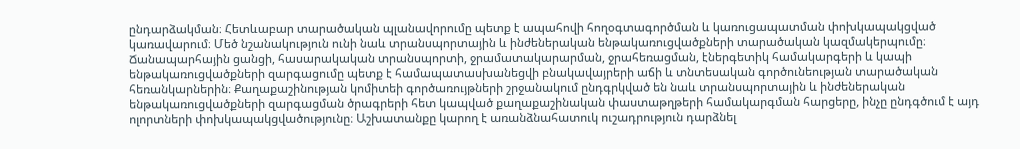ընդարձակման։ Հետևաբար տարածական պլանավորումը պետք է ապահովի հողօգտագործման և կառուցապատման փոխկապակցված կառավարում։ Մեծ նշանակություն ունի նաև տրանսպորտային և ինժեներական ենթակառուցվածքների տարածական կազմակերպումը։ Ճանապարհային ցանցի, հասարակական տրանսպորտի, ջրամատակարարման, ջրահեռացման, էներգետիկ համակարգերի և կապի ենթակառուցվածքների զարգացումը պետք է համապատասխանեցվի բնակավայրերի աճի և տնտեսական գործունեության տարածական հեռանկարներին։ Քաղաքաշինության կոմիտեի գործառույթների շրջանակում ընդգրկված են նաև տրանսպորտային և ինժեներական ենթակառուցվածքների զարգացման ծրագրերի հետ կապված քաղաքաշինական փաստաթղթերի համակարգման հարցերը, ինչը ընդգծում է այդ ոլորտների փոխկապակցվածությունը։ Աշխատանքը կարող է առանձնահատուկ ուշադրություն դարձնել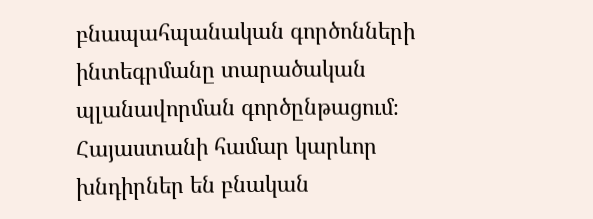բնապահպանական գործոնների ինտեգրմանը տարածական պլանավորման գործընթացում։ Հայաստանի համար կարևոր խնդիրներ են բնական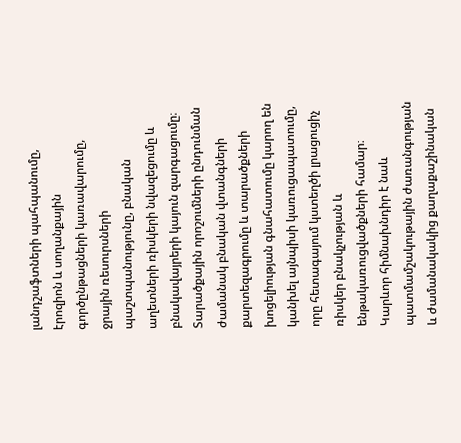լանդշաֆտների պահպանումը, էրոզիոն և սողանքային գործընթացների կառավարումը, ջրային ռեսուրսների պաշտպանությունը, բնական աղետների ռիսկերի նվազեցումը և բնակավայրերի կայուն զարգացումը։ Տարածքային որոշումների ընդունման ժամանակ բնական վտանգների քարտեզագրումը և տարածքների խոցելիության գնահատումը կարող են կանխել այնպիսի կառուցապատումը, որը հետագայում կստեղծի լրացուցիչ ռիսկեր բնակչության և ենթակառուցվածքների համար։ Կարևոր հիմնախնդիր է նաև պատմամշակութային ժառանգության և ժամանակակից քաղաքաշինական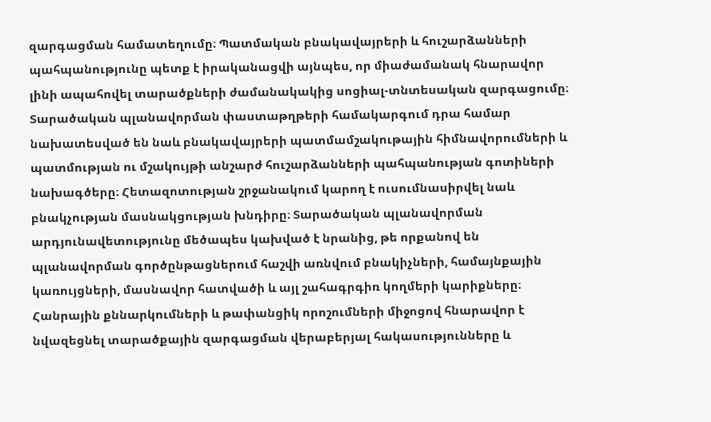զարգացման համատեղումը։ Պատմական բնակավայրերի և հուշարձանների պահպանությունը պետք է իրականացվի այնպես, որ միաժամանակ հնարավոր լինի ապահովել տարածքների ժամանակակից սոցիալ-տնտեսական զարգացումը։ Տարածական պլանավորման փաստաթղթերի համակարգում դրա համար նախատեսված են նաև բնակավայրերի պատմամշակութային հիմնավորումների և պատմության ու մշակույթի անշարժ հուշարձանների պահպանության գոտիների նախագծերը։ Հետազոտության շրջանակում կարող է ուսումնասիրվել նաև բնակչության մասնակցության խնդիրը։ Տարածական պլանավորման արդյունավետությունը մեծապես կախված է նրանից, թե որքանով են պլանավորման գործընթացներում հաշվի առնվում բնակիչների, համայնքային կառույցների, մասնավոր հատվածի և այլ շահագրգիռ կողմերի կարիքները։ Հանրային քննարկումների և թափանցիկ որոշումների միջոցով հնարավոր է նվազեցնել տարածքային զարգացման վերաբերյալ հակասությունները և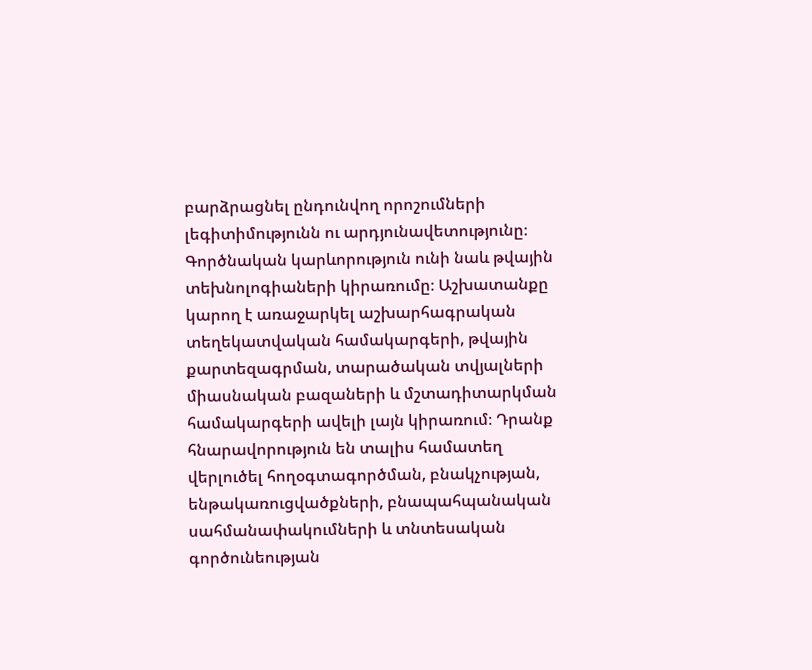բարձրացնել ընդունվող որոշումների լեգիտիմությունն ու արդյունավետությունը։ Գործնական կարևորություն ունի նաև թվային տեխնոլոգիաների կիրառումը։ Աշխատանքը կարող է առաջարկել աշխարհագրական տեղեկատվական համակարգերի, թվային քարտեզագրման, տարածական տվյալների միասնական բազաների և մշտադիտարկման համակարգերի ավելի լայն կիրառում։ Դրանք հնարավորություն են տալիս համատեղ վերլուծել հողօգտագործման, բնակչության, ենթակառուցվածքների, բնապահպանական սահմանափակումների և տնտեսական գործունեության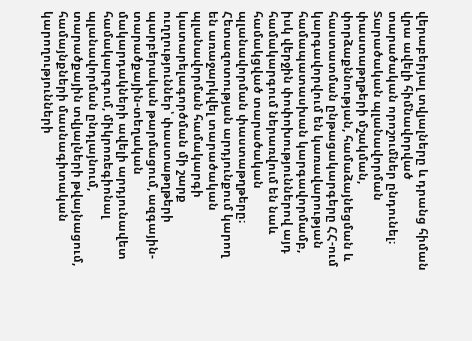վերաբերյալ տվյալները և դրանց հիման վրա ավելի հիմնավորված տարածական որոշումներ ընդունել։ Տարածական պլանավորման փաստաթղթերի մշակման, փորձաքննության, համաձայնեցման և հաստատման ընթացակարգերը ՀՀ-ում կարգավորվում են կառավարության համապատասխան կարգավորմամբ, իսկ վերջին փոփոխություններով այդ համակարգում ներառվում են նաև համակցված տարածական պլանավորման փաստաթղթերը։ Հետազոտության արդյունքում կարող են առաջարկվել տարածական պլանավորման համակարգի կատարելագործման մի շարք ուղղություններ՝ փաստաթղթերի պարբերական թարմացում, ազգային-տարածքային-տեղական մակարդակների ավելի արդյունավետ համակարգում, միկրոռեգիոնալ պլանավորման ընդլայնում, տարածքային տվյալների թվայնացում, համայնքների մասնագիտական կարողությունների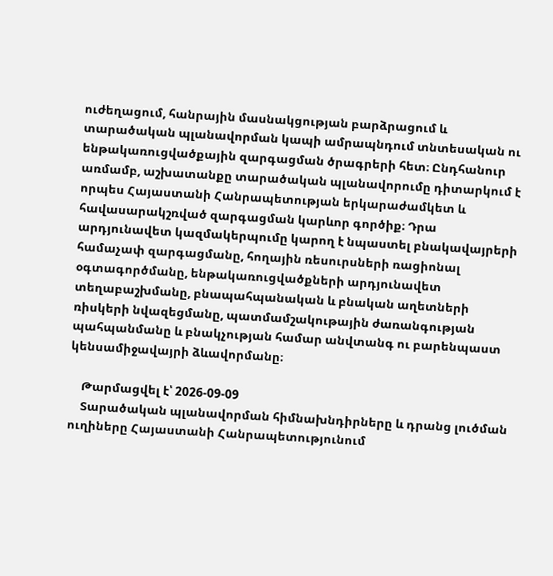ուժեղացում, հանրային մասնակցության բարձրացում և տարածական պլանավորման կապի ամրապնդում տնտեսական ու ենթակառուցվածքային զարգացման ծրագրերի հետ։ Ընդհանուր առմամբ, աշխատանքը տարածական պլանավորումը դիտարկում է որպես Հայաստանի Հանրապետության երկարաժամկետ և հավասարակշռված զարգացման կարևոր գործիք։ Դրա արդյունավետ կազմակերպումը կարող է նպաստել բնակավայրերի համաչափ զարգացմանը, հողային ռեսուրսների ռացիոնալ օգտագործմանը, ենթակառուցվածքների արդյունավետ տեղաբաշխմանը, բնապահպանական և բնական աղետների ռիսկերի նվազեցմանը, պատմամշակութային ժառանգության պահպանմանը և բնակչության համար անվտանգ ու բարենպաստ կենսամիջավայրի ձևավորմանը։

    Թարմացվել է՝ 2026-09-09
    Տարածական պլանավորման հիմնախնդիրները և դրանց լուծման ուղիները Հայաստանի Հանրապետությունում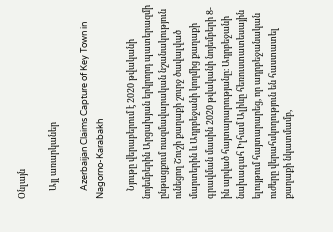Օնլայն

    Այլ առարկաներ

    Azerbaijan Claims Capture of Key Town in Nagorno-Karabakh

    Նյութը վերաբերում է 2020 թվականի նոյեմբերին Արցախյան երկրորդ պատերազմի ընթացքում ռազմավարական նշանակություն ունեցող Շուշի քաղաքի շուրջ ծավալված մարտերին և Ադրբեջանի կողմից քաղաքի գրավման մասին 2020 թվականի նոյեմբերի 8-ին արված հայտարարությանը։ Ադրբեջանի նախագահ Իլհամ Ալիևը հեռուստատեսային ելույթում հայտարարեց, որ ադրբեջանական ուժերը վերահսկողություն են հաստատել քաղաքի նկատմամբ,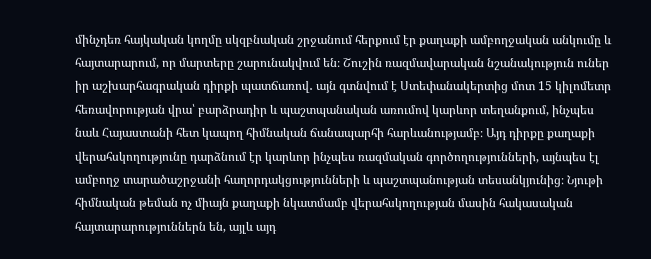մինչդեռ հայկական կողմը սկզբնական շրջանում հերքում էր քաղաքի ամբողջական անկումը և հայտարարում, որ մարտերը շարունակվում են։ Շուշին ռազմավարական նշանակություն ուներ իր աշխարհագրական դիրքի պատճառով․ այն գտնվում է Ստեփանակերտից մոտ 15 կիլոմետր հեռավորության վրա՝ բարձրադիր և պաշտպանական առումով կարևոր տեղանքում, ինչպես նաև Հայաստանի հետ կապող հիմնական ճանապարհի հարևանությամբ։ Այդ դիրքը քաղաքի վերահսկողությունը դարձնում էր կարևոր ինչպես ռազմական գործողությունների, այնպես էլ ամբողջ տարածաշրջանի հաղորդակցությունների և պաշտպանության տեսանկյունից։ Նյութի հիմնական թեման ոչ միայն քաղաքի նկատմամբ վերահսկողության մասին հակասական հայտարարություններն են, այլև այդ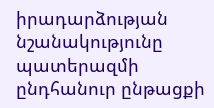իրադարձության նշանակությունը պատերազմի ընդհանուր ընթացքի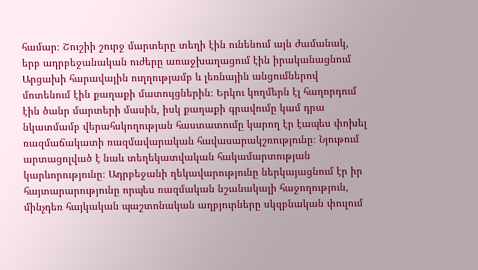համար։ Շուշիի շուրջ մարտերը տեղի էին ունենում այն ժամանակ, երբ ադրբեջանական ուժերը առաջխաղացում էին իրականացնում Արցախի հարավային ուղղությամբ և լեռնային անցումներով մոտենում էին քաղաքի մատույցներին։ Երկու կողմերն էլ հաղորդում էին ծանր մարտերի մասին, իսկ քաղաքի գրավումը կամ դրա նկատմամբ վերահսկողության հաստատումը կարող էր էապես փոխել ռազմաճակատի ռազմավարական հավասարակշռությունը։ Նյութում արտացոլված է նաև տեղեկատվական հակամարտության կարևորությունը։ Ադրբեջանի ղեկավարությունը ներկայացնում էր իր հայտարարությունը որպես ռազմական նշանակալի հաջողություն, մինչդեռ հայկական պաշտոնական աղբյուրները սկզբնական փուլում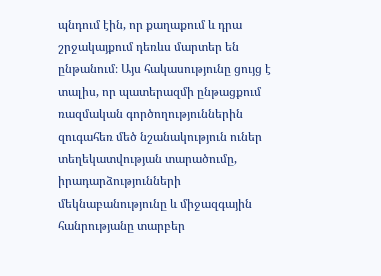պնդում էին, որ քաղաքում և դրա շրջակայքում դեռևս մարտեր են ընթանում։ Այս հակասությունը ցույց է տալիս, որ պատերազմի ընթացքում ռազմական գործողություններին զուգահեռ մեծ նշանակություն ուներ տեղեկատվության տարածումը, իրադարձությունների մեկնաբանությունը և միջազգային հանրությանը տարբեր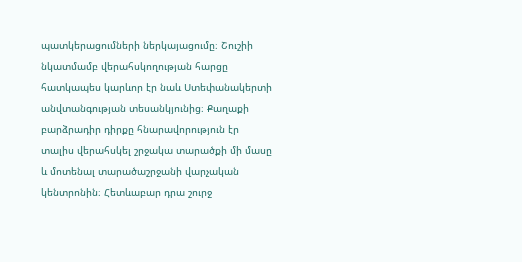պատկերացումների ներկայացումը։ Շուշիի նկատմամբ վերահսկողության հարցը հատկապես կարևոր էր նաև Ստեփանակերտի անվտանգության տեսանկյունից։ Քաղաքի բարձրադիր դիրքը հնարավորություն էր տալիս վերահսկել շրջակա տարածքի մի մասը և մոտենալ տարածաշրջանի վարչական կենտրոնին։ Հետևաբար դրա շուրջ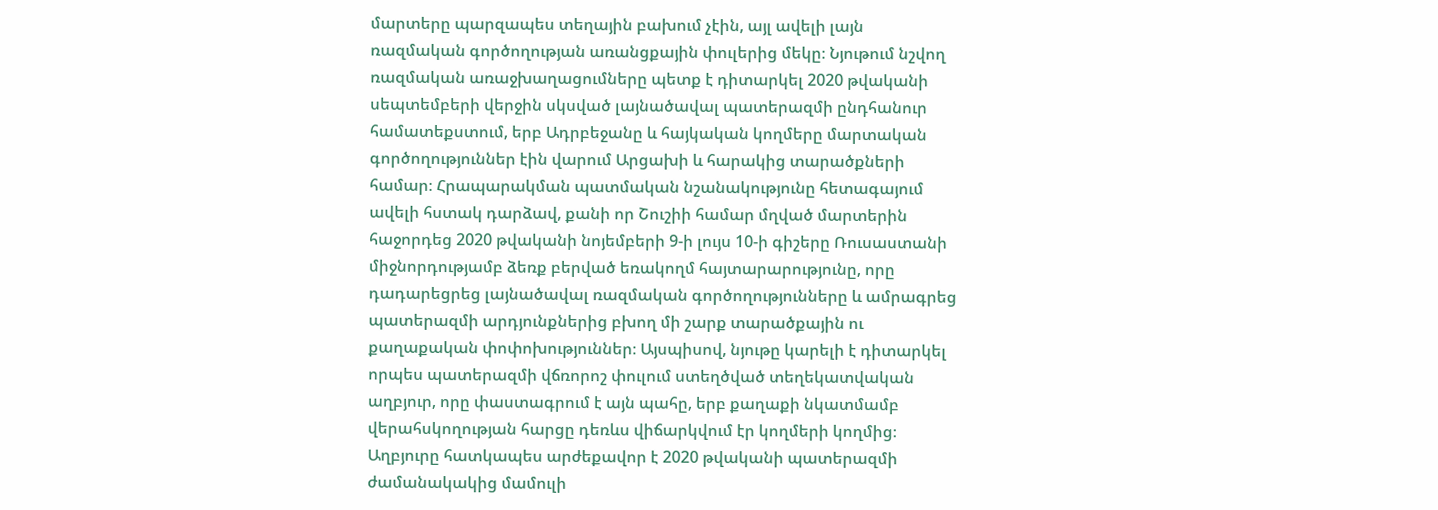մարտերը պարզապես տեղային բախում չէին, այլ ավելի լայն ռազմական գործողության առանցքային փուլերից մեկը։ Նյութում նշվող ռազմական առաջխաղացումները պետք է դիտարկել 2020 թվականի սեպտեմբերի վերջին սկսված լայնածավալ պատերազմի ընդհանուր համատեքստում, երբ Ադրբեջանը և հայկական կողմերը մարտական գործողություններ էին վարում Արցախի և հարակից տարածքների համար։ Հրապարակման պատմական նշանակությունը հետագայում ավելի հստակ դարձավ, քանի որ Շուշիի համար մղված մարտերին հաջորդեց 2020 թվականի նոյեմբերի 9-ի լույս 10-ի գիշերը Ռուսաստանի միջնորդությամբ ձեռք բերված եռակողմ հայտարարությունը, որը դադարեցրեց լայնածավալ ռազմական գործողությունները և ամրագրեց պատերազմի արդյունքներից բխող մի շարք տարածքային ու քաղաքական փոփոխություններ։ Այսպիսով, նյութը կարելի է դիտարկել որպես պատերազմի վճռորոշ փուլում ստեղծված տեղեկատվական աղբյուր, որը փաստագրում է այն պահը, երբ քաղաքի նկատմամբ վերահսկողության հարցը դեռևս վիճարկվում էր կողմերի կողմից։ Աղբյուրը հատկապես արժեքավոր է 2020 թվականի պատերազմի ժամանակակից մամուլի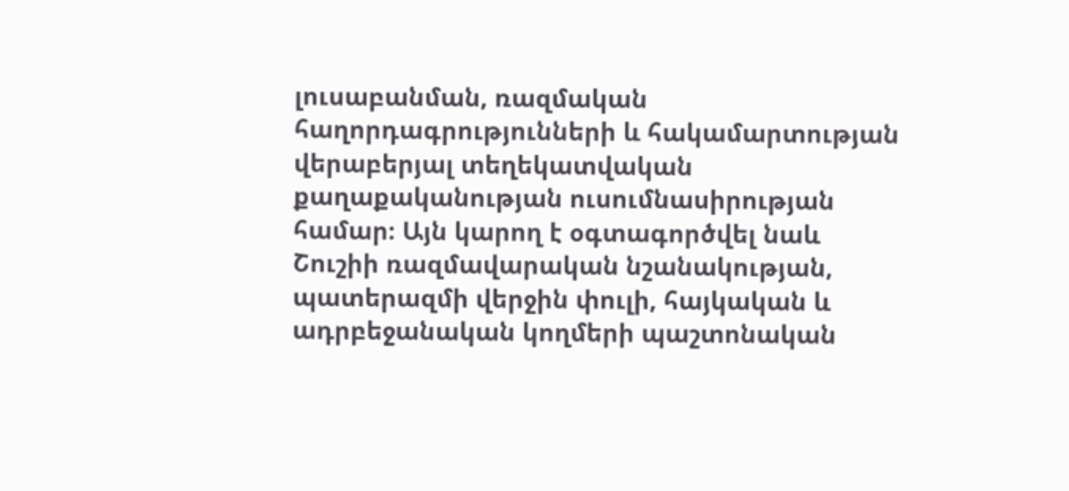լուսաբանման, ռազմական հաղորդագրությունների և հակամարտության վերաբերյալ տեղեկատվական քաղաքականության ուսումնասիրության համար։ Այն կարող է օգտագործվել նաև Շուշիի ռազմավարական նշանակության, պատերազմի վերջին փուլի, հայկական և ադրբեջանական կողմերի պաշտոնական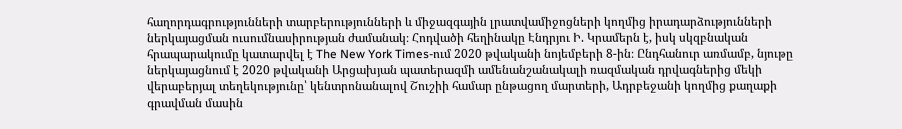հաղորդագրությունների տարբերությունների և միջազգային լրատվամիջոցների կողմից իրադարձությունների ներկայացման ուսումնասիրության ժամանակ։ Հոդվածի հեղինակը Էնդրյու Ի. Կրամերն է, իսկ սկզբնական հրապարակումը կատարվել է The New York Times-ում 2020 թվականի նոյեմբերի 8-ին։ Ընդհանուր առմամբ, նյութը ներկայացնում է 2020 թվականի Արցախյան պատերազմի ամենանշանակալի ռազմական դրվագներից մեկի վերաբերյալ տեղեկությունը՝ կենտրոնանալով Շուշիի համար ընթացող մարտերի, Ադրբեջանի կողմից քաղաքի գրավման մասին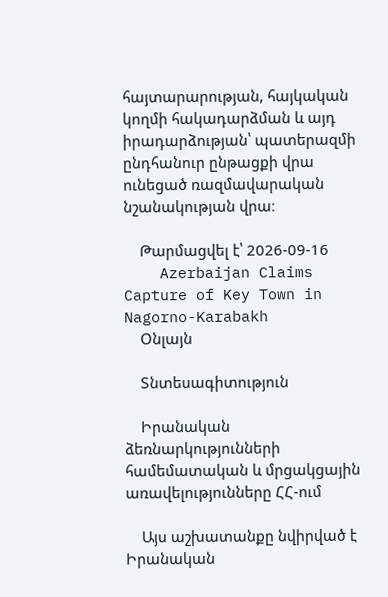հայտարարության, հայկական կողմի հակադարձման և այդ իրադարձության՝ պատերազմի ընդհանուր ընթացքի վրա ունեցած ռազմավարական նշանակության վրա։

    Թարմացվել է՝ 2026-09-16
    Azerbaijan Claims Capture of Key Town in Nagorno-Karabakh
    Օնլայն

    Տնտեսագիտություն

    Իրանական ձեռնարկությունների համեմատական և մրցակցային առավելությունները ՀՀ-ում

    Այս աշխատանքը նվիրված է Իրանական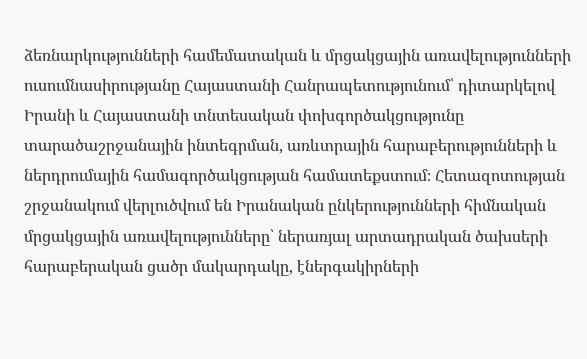ձեռնարկությունների համեմատական և մրցակցային առավելությունների ուսումնասիրությանը Հայաստանի Հանրապետությունում՝ դիտարկելով Իրանի և Հայաստանի տնտեսական փոխգործակցությունը տարածաշրջանային ինտեգրման, առևտրային հարաբերությունների և ներդրումային համագործակցության համատեքստում։ Հետազոտության շրջանակում վերլուծվում են Իրանական ընկերությունների հիմնական մրցակցային առավելությունները՝ ներառյալ արտադրական ծախսերի հարաբերական ցածր մակարդակը, էներգակիրների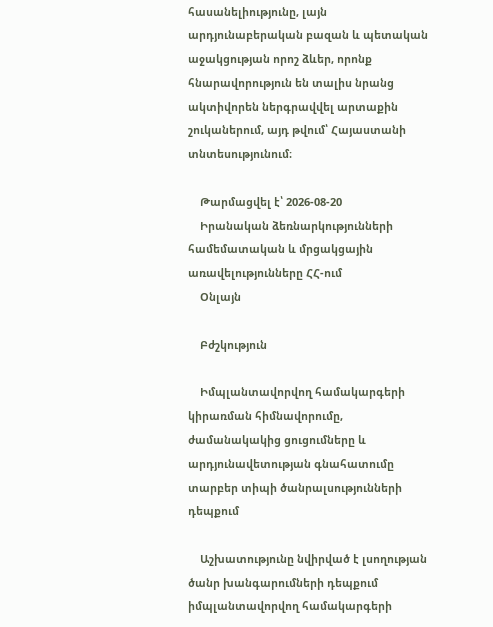հասանելիությունը, լայն արդյունաբերական բազան և պետական աջակցության որոշ ձևեր, որոնք հնարավորություն են տալիս նրանց ակտիվորեն ներգրավվել արտաքին շուկաներում, այդ թվում՝ Հայաստանի տնտեսությունում։

    Թարմացվել է՝ 2026-08-20
    Իրանական ձեռնարկությունների համեմատական և մրցակցային առավելությունները ՀՀ-ում
    Օնլայն

    Բժշկություն

    Իմպլանտավորվող համակարգերի կիրառման հիմնավորումը, ժամանակակից ցուցումները և արդյունավետության գնահատումը տարբեր տիպի ծանրալսությունների դեպքում

    Աշխատությունը նվիրված է լսողության ծանր խանգարումների դեպքում իմպլանտավորվող համակարգերի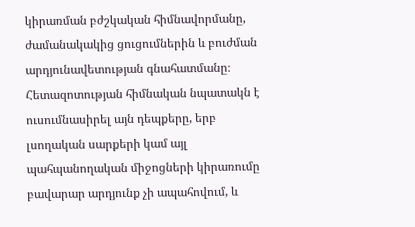կիրառման բժշկական հիմնավորմանը, ժամանակակից ցուցումներին և բուժման արդյունավետության գնահատմանը։ Հետազոտության հիմնական նպատակն է ուսումնասիրել այն դեպքերը, երբ լսողական սարքերի կամ այլ պահպանողական միջոցների կիրառումը բավարար արդյունք չի ապահովում, և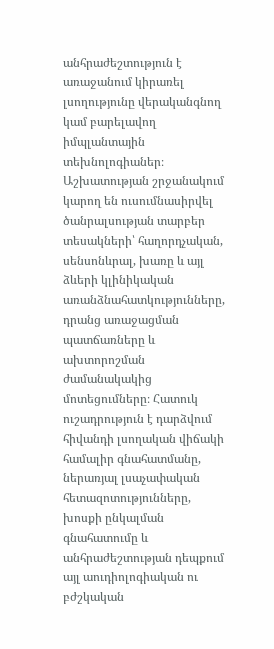անհրաժեշտություն է առաջանում կիրառել լսողությունը վերականգնող կամ բարելավող իմպլանտային տեխնոլոգիաներ։ Աշխատության շրջանակում կարող են ուսումնասիրվել ծանրալսության տարբեր տեսակների՝ հաղորդչական, սենսոնևրալ, խառը և այլ ձևերի կլինիկական առանձնահատկությունները, դրանց առաջացման պատճառները և ախտորոշման ժամանակակից մոտեցումները։ Հատուկ ուշադրություն է դարձվում հիվանդի լսողական վիճակի համալիր գնահատմանը, ներառյալ լսաչափական հետազոտությունները, խոսքի ընկալման գնահատումը և անհրաժեշտության դեպքում այլ աուդիոլոգիական ու բժշկական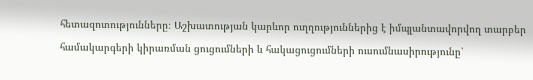հետազոտությունները։ Աշխատության կարևոր ուղղություններից է իմպլանտավորվող տարբեր համակարգերի կիրառման ցուցումների և հակացուցումների ուսումնասիրությունը՝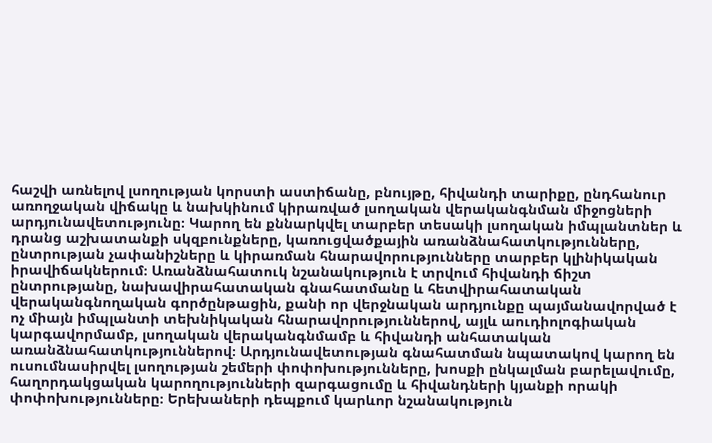հաշվի առնելով լսողության կորստի աստիճանը, բնույթը, հիվանդի տարիքը, ընդհանուր առողջական վիճակը և նախկինում կիրառված լսողական վերականգնման միջոցների արդյունավետությունը։ Կարող են քննարկվել տարբեր տեսակի լսողական իմպլանտներ և դրանց աշխատանքի սկզբունքները, կառուցվածքային առանձնահատկությունները, ընտրության չափանիշները և կիրառման հնարավորությունները տարբեր կլինիկական իրավիճակներում։ Առանձնահատուկ նշանակություն է տրվում հիվանդի ճիշտ ընտրությանը, նախավիրահատական գնահատմանը և հետվիրահատական վերականգնողական գործընթացին, քանի որ վերջնական արդյունքը պայմանավորված է ոչ միայն իմպլանտի տեխնիկական հնարավորություններով, այլև աուդիոլոգիական կարգավորմամբ, լսողական վերականգնմամբ և հիվանդի անհատական առանձնահատկություններով։ Արդյունավետության գնահատման նպատակով կարող են ուսումնասիրվել լսողության շեմերի փոփոխությունները, խոսքի ընկալման բարելավումը, հաղորդակցական կարողությունների զարգացումը և հիվանդների կյանքի որակի փոփոխությունները։ Երեխաների դեպքում կարևոր նշանակություն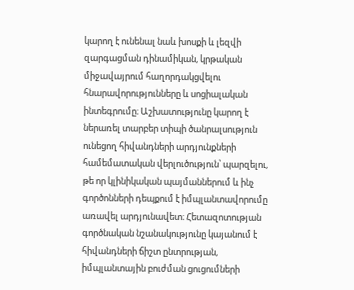կարող է ունենալ նաև խոսքի և լեզվի զարգացման դինամիկան, կրթական միջավայրում հաղորդակցվելու հնարավորությունները և սոցիալական ինտեգրումը։ Աշխատությունը կարող է ներառել տարբեր տիպի ծանրալսություն ունեցող հիվանդների արդյունքների համեմատական վերլուծություն՝ պարզելու, թե որ կլինիկական պայմաններում և ինչ գործոնների դեպքում է իմպլանտավորումը առավել արդյունավետ։ Հետազոտության գործնական նշանակությունը կայանում է հիվանդների ճիշտ ընտրության, իմպլանտային բուժման ցուցումների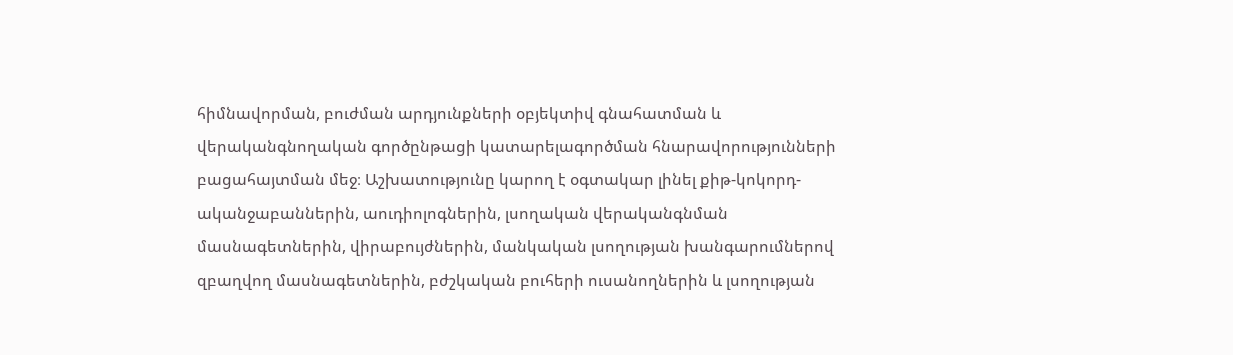հիմնավորման, բուժման արդյունքների օբյեկտիվ գնահատման և վերականգնողական գործընթացի կատարելագործման հնարավորությունների բացահայտման մեջ։ Աշխատությունը կարող է օգտակար լինել քիթ-կոկորդ-ականջաբաններին, աուդիոլոգներին, լսողական վերականգնման մասնագետներին, վիրաբույժներին, մանկական լսողության խանգարումներով զբաղվող մասնագետներին, բժշկական բուհերի ուսանողներին և լսողության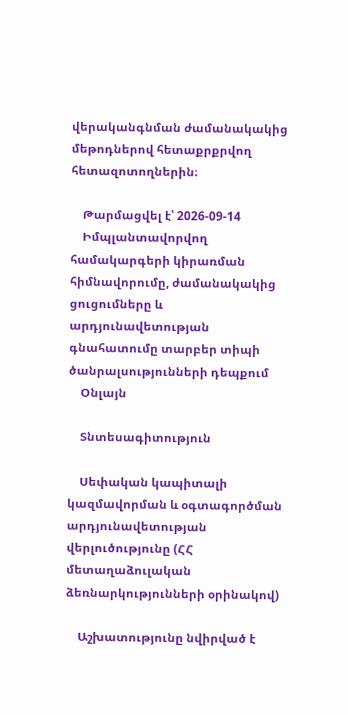վերականգնման ժամանակակից մեթոդներով հետաքրքրվող հետազոտողներին։

    Թարմացվել է՝ 2026-09-14
    Իմպլանտավորվող համակարգերի կիրառման հիմնավորումը, ժամանակակից ցուցումները և արդյունավետության գնահատումը տարբեր տիպի ծանրալսությունների դեպքում
    Օնլայն

    Տնտեսագիտություն

    Սեփական կապիտալի կազմավորման և օգտագործման արդյունավետության վերլուծությունը (ՀՀ մետաղաձուլական ձեռնարկությունների օրինակով)

    Աշխատությունը նվիրված է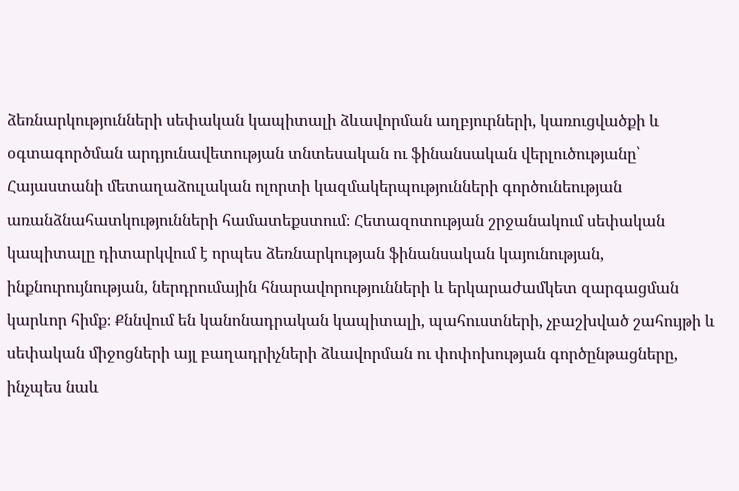ձեռնարկությունների սեփական կապիտալի ձևավորման աղբյուրների, կառուցվածքի և օգտագործման արդյունավետության տնտեսական ու ֆինանսական վերլուծությանը՝ Հայաստանի մետաղաձուլական ոլորտի կազմակերպությունների գործունեության առանձնահատկությունների համատեքստում։ Հետազոտության շրջանակում սեփական կապիտալը դիտարկվում է որպես ձեռնարկության ֆինանսական կայունության, ինքնուրույնության, ներդրումային հնարավորությունների և երկարաժամկետ զարգացման կարևոր հիմք։ Քննվում են կանոնադրական կապիտալի, պահուստների, չբաշխված շահույթի և սեփական միջոցների այլ բաղադրիչների ձևավորման ու փոփոխության գործընթացները, ինչպես նաև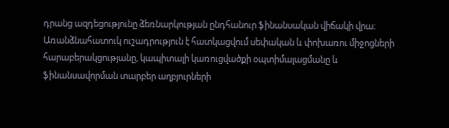դրանց ազդեցությունը ձեռնարկության ընդհանուր ֆինանսական վիճակի վրա։ Առանձնահատուկ ուշադրություն է հատկացվում սեփական և փոխառու միջոցների հարաբերակցությանը, կապիտալի կառուցվածքի օպտիմալացմանը և ֆինանսավորման տարբեր աղբյուրների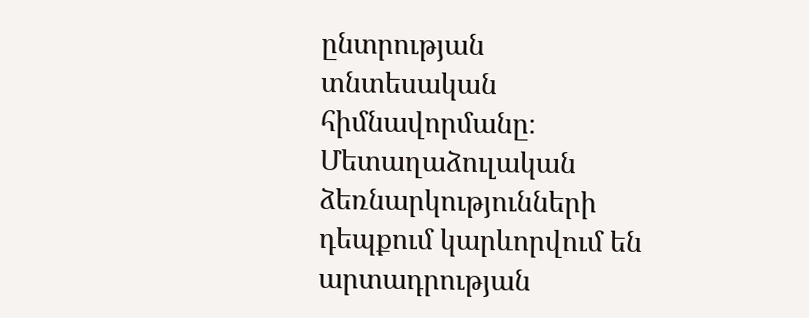ընտրության տնտեսական հիմնավորմանը։ Մետաղաձուլական ձեռնարկությունների դեպքում կարևորվում են արտադրության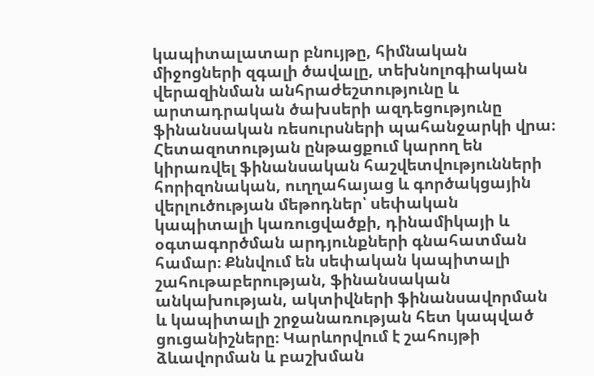կապիտալատար բնույթը, հիմնական միջոցների զգալի ծավալը, տեխնոլոգիական վերազինման անհրաժեշտությունը և արտադրական ծախսերի ազդեցությունը ֆինանսական ռեսուրսների պահանջարկի վրա։ Հետազոտության ընթացքում կարող են կիրառվել ֆինանսական հաշվետվությունների հորիզոնական, ուղղահայաց և գործակցային վերլուծության մեթոդներ՝ սեփական կապիտալի կառուցվածքի, դինամիկայի և օգտագործման արդյունքների գնահատման համար։ Քննվում են սեփական կապիտալի շահութաբերության, ֆինանսական անկախության, ակտիվների ֆինանսավորման և կապիտալի շրջանառության հետ կապված ցուցանիշները։ Կարևորվում է շահույթի ձևավորման և բաշխման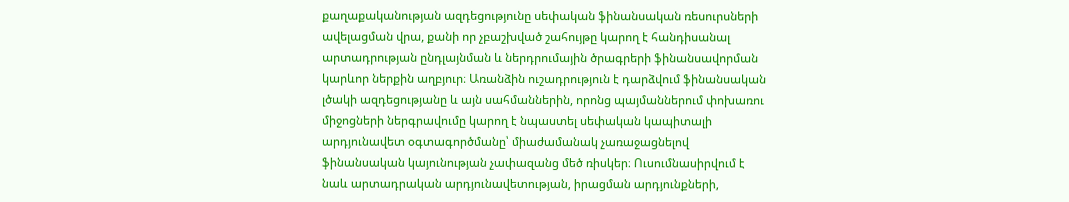քաղաքականության ազդեցությունը սեփական ֆինանսական ռեսուրսների ավելացման վրա, քանի որ չբաշխված շահույթը կարող է հանդիսանալ արտադրության ընդլայնման և ներդրումային ծրագրերի ֆինանսավորման կարևոր ներքին աղբյուր։ Առանձին ուշադրություն է դարձվում ֆինանսական լծակի ազդեցությանը և այն սահմաններին, որոնց պայմաններում փոխառու միջոցների ներգրավումը կարող է նպաստել սեփական կապիտալի արդյունավետ օգտագործմանը՝ միաժամանակ չառաջացնելով ֆինանսական կայունության չափազանց մեծ ռիսկեր։ Ուսումնասիրվում է նաև արտադրական արդյունավետության, իրացման արդյունքների,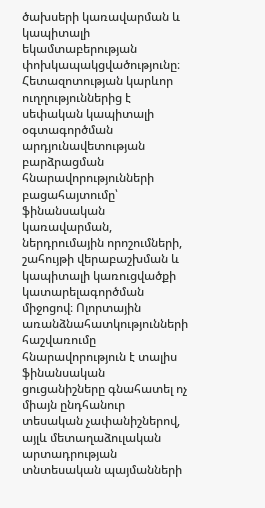ծախսերի կառավարման և կապիտալի եկամտաբերության փոխկապակցվածությունը։ Հետազոտության կարևոր ուղղություններից է սեփական կապիտալի օգտագործման արդյունավետության բարձրացման հնարավորությունների բացահայտումը՝ ֆինանսական կառավարման, ներդրումային որոշումների, շահույթի վերաբաշխման և կապիտալի կառուցվածքի կատարելագործման միջոցով։ Ոլորտային առանձնահատկությունների հաշվառումը հնարավորություն է տալիս ֆինանսական ցուցանիշները գնահատել ոչ միայն ընդհանուր տեսական չափանիշներով, այլև մետաղաձուլական արտադրության տնտեսական պայմանների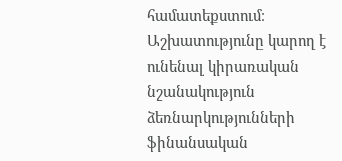համատեքստում։ Աշխատությունը կարող է ունենալ կիրառական նշանակություն ձեռնարկությունների ֆինանսական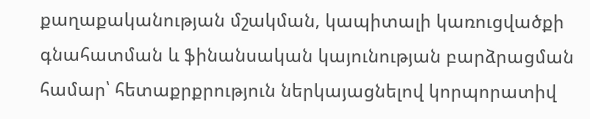քաղաքականության մշակման, կապիտալի կառուցվածքի գնահատման և ֆինանսական կայունության բարձրացման համար՝ հետաքրքրություն ներկայացնելով կորպորատիվ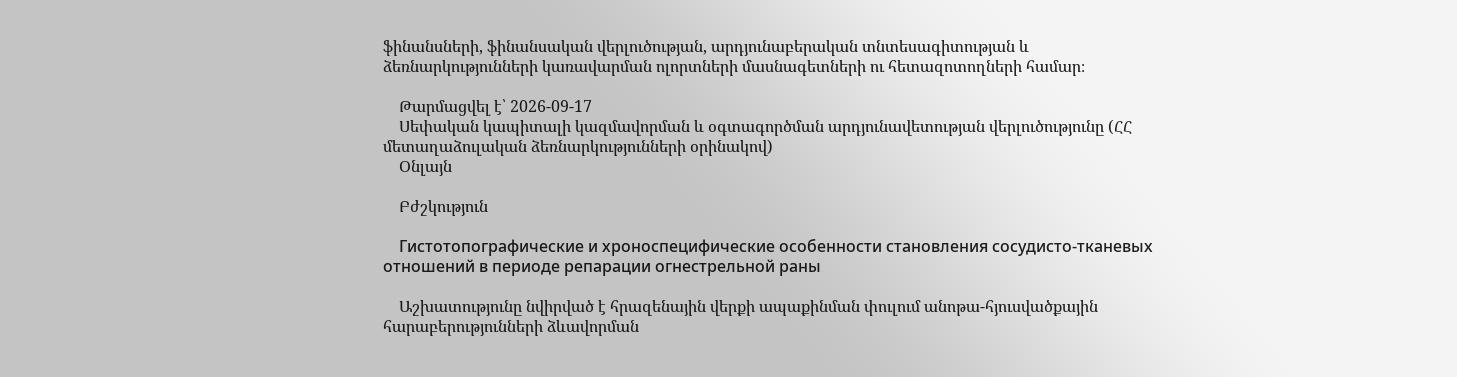ֆինանսների, ֆինանսական վերլուծության, արդյունաբերական տնտեսագիտության և ձեռնարկությունների կառավարման ոլորտների մասնագետների ու հետազոտողների համար։

    Թարմացվել է՝ 2026-09-17
    Սեփական կապիտալի կազմավորման և օգտագործման արդյունավետության վերլուծությունը (ՀՀ մետաղաձուլական ձեռնարկությունների օրինակով)
    Օնլայն

    Բժշկություն

    Гистотопографические и хроноспецифические особенности становления сосудисто-тканевых отношений в периоде репарации огнестрельной раны

    Աշխատությունը նվիրված է հրազենային վերքի ապաքինման փուլում անոթա-հյուսվածքային հարաբերությունների ձևավորման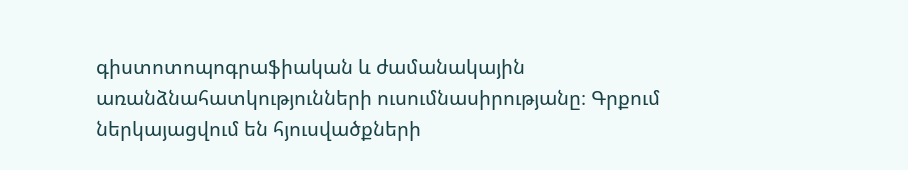գիստոտոպոգրաֆիական և ժամանակային առանձնահատկությունների ուսումնասիրությանը։ Գրքում ներկայացվում են հյուսվածքների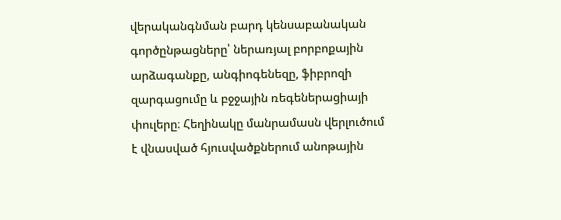վերականգնման բարդ կենսաբանական գործընթացները՝ ներառյալ բորբոքային արձագանքը, անգիոգենեզը, ֆիբրոզի զարգացումը և բջջային ռեգեներացիայի փուլերը։ Հեղինակը մանրամասն վերլուծում է վնասված հյուսվածքներում անոթային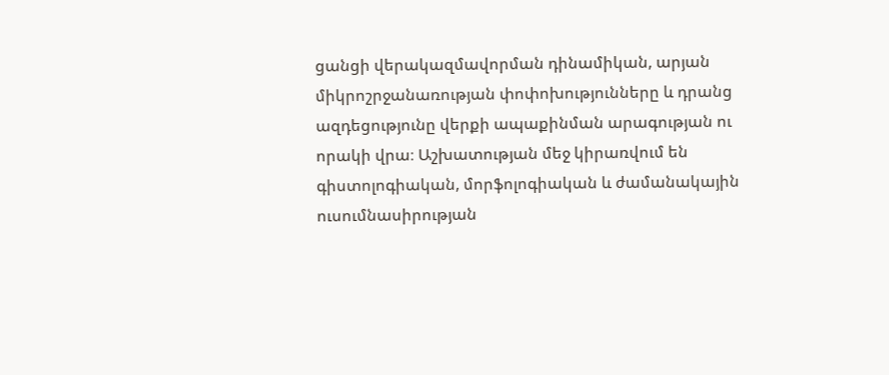ցանցի վերակազմավորման դինամիկան, արյան միկրոշրջանառության փոփոխությունները և դրանց ազդեցությունը վերքի ապաքինման արագության ու որակի վրա։ Աշխատության մեջ կիրառվում են գիստոլոգիական, մորֆոլոգիական և ժամանակային ուսումնասիրության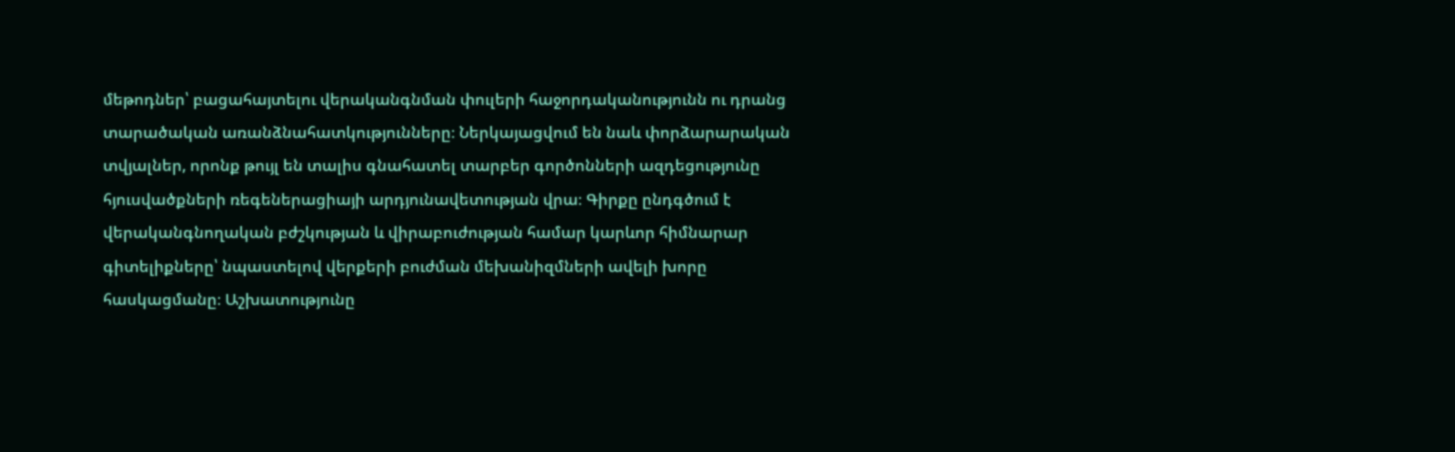մեթոդներ՝ բացահայտելու վերականգնման փուլերի հաջորդականությունն ու դրանց տարածական առանձնահատկությունները։ Ներկայացվում են նաև փորձարարական տվյալներ, որոնք թույլ են տալիս գնահատել տարբեր գործոնների ազդեցությունը հյուսվածքների ռեգեներացիայի արդյունավետության վրա։ Գիրքը ընդգծում է վերականգնողական բժշկության և վիրաբուժության համար կարևոր հիմնարար գիտելիքները՝ նպաստելով վերքերի բուժման մեխանիզմների ավելի խորը հասկացմանը։ Աշխատությունը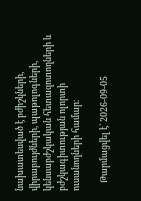նախատեսված է բժիշկների, վիրաբույժների, պաթոլոգների, կենսաբժշկական հետազոտողների և բժշկագիտության ոլորտի ուսանողների համար։

    Թարմացվել է՝ 2026-09-05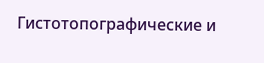Гистотопографические и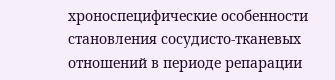хроноспецифические особенности становления сосудисто-тканевых отношений в периоде репарации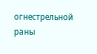огнестрельной раны